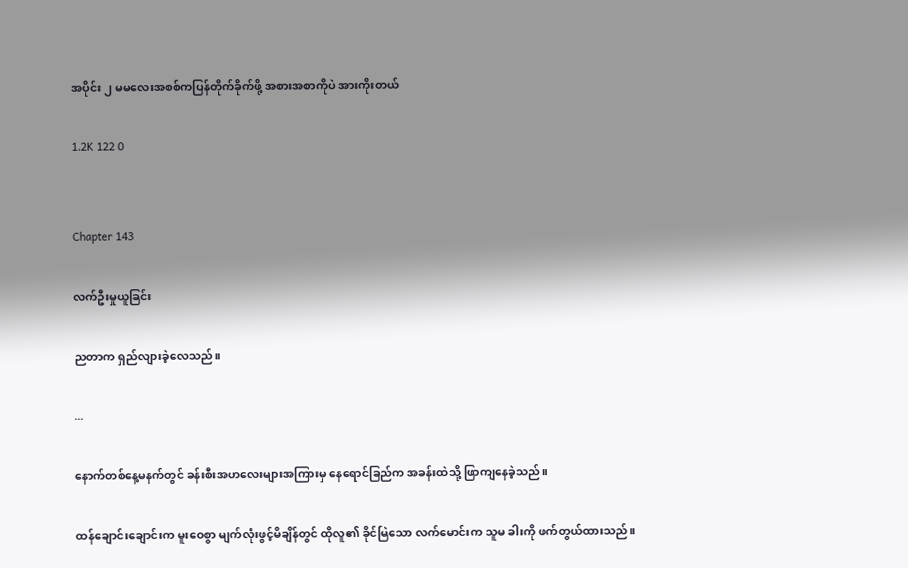အပိုင်း ၂ မမလေးအစစ်ကပြန်တိုက်ခိုက်ဖို့ အစားအစာကိုပဲ အားကိုးတယ်

1.2K 122 0


Chapter 143

လက်ဦးမှုယူခြင်း

ညတာက ရှည်လျားခဲ့လေသည်။

...

နောက်တစ်နေ့မနက်တွင် ခန်းစီးအဟလေးများအကြားမှ နေရောင်ခြည်က အခန်းထဲသို့ ဖြာကျနေခဲ့သည်။

ထန်ချောင်းချောင်းက မူးဝေစွာ မျက်လုံးဖွင့်မိချိန်တွင် ထိုလူ၏ ခိုင်မြဲသော လက်မောင်းက သူမ ခါးကို ဖက်တွယ်ထားသည်။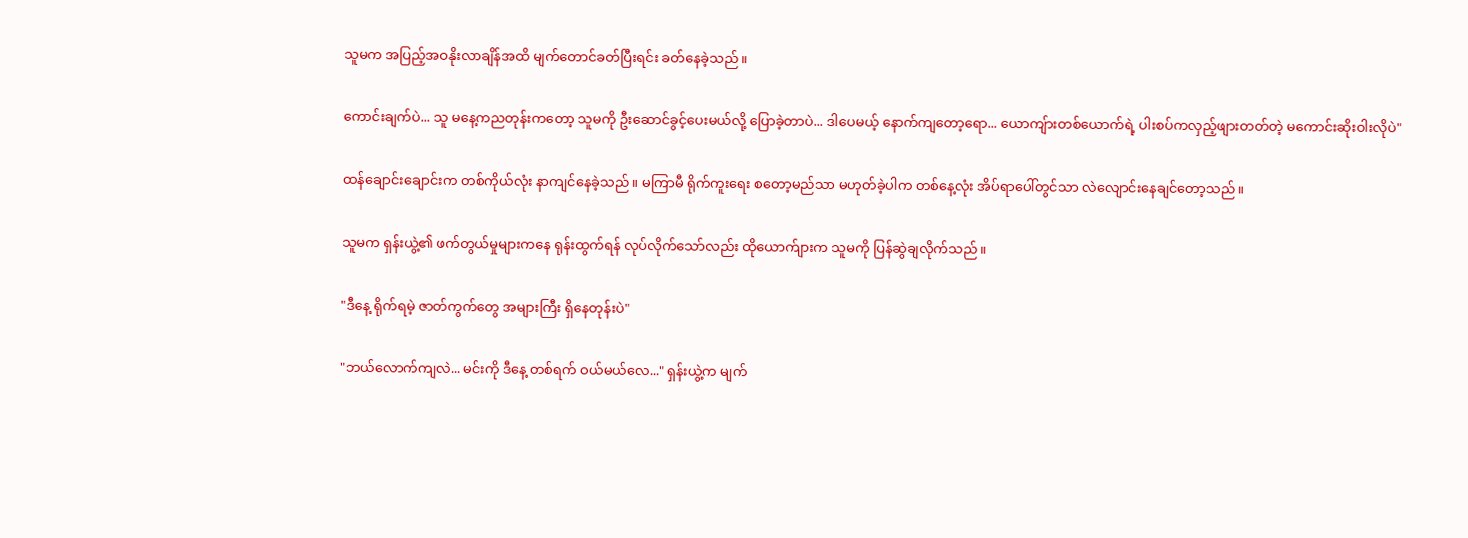သူမက အပြည့်အဝနိုးလာချိန်အထိ မျက်တောင်ခတ်ပြီးရင်း ခတ်နေခဲ့သည်။

ကောင်းချက်ပဲ... သူ မနေ့ကညတုန်းကတော့ သူမကို ဦးဆောင်ခွင့်ပေးမယ်လို့ ပြောခဲ့တာပဲ... ဒါပေမယ့် နောက်ကျတော့ရော... ယောကျ်ားတစ်ယောက်ရဲ့ ပါးစပ်ကလှည့်ဖျားတတ်တဲ့ မကောင်းဆိုးဝါးလိုပဲ"

ထန်ချောင်းချောင်းက တစ်ကိုယ်လုံး နာကျင်နေခဲ့သည်။ မကြာမီ ရိုက်ကူးရေး စတော့မည်သာ မဟုတ်ခဲ့ပါက တစ်နေ့လုံး အိပ်ရာပေါ်တွင်သာ လဲလျောင်းနေချင်တော့သည်။

သူမက ရှန်းယွဲ့၏ ဖက်တွယ်မှုများကနေ ရုန်းထွက်ရန် လုပ်လိုက်သော်လည်း ထိုယောက်ျားက သူမကို ပြန်ဆွဲချလိုက်သည်။

"ဒီနေ့ ရိုက်ရမဲ့ ဇာတ်ကွက်တွေ အများကြီး ရှိနေတုန်းပဲ"

"ဘယ်လောက်ကျလဲ... မင်းကို ဒီနေ့ တစ်ရက် ဝယ်မယ်လေ..." ရှန်းယွဲ့က မျက်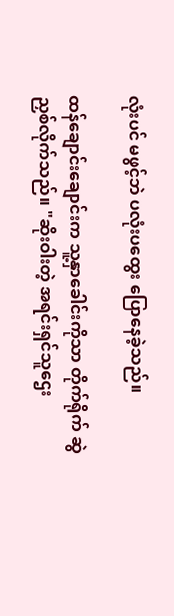လုံးပင် မဖွင့်ဘဲ ပလုံးပထွေး ပြောနေခဲ့သည်။

ထန်ချောင်းချောင်းက သူ့နှာခေါင်းကိုသာ တိုက်ရိုက် ဆွဲညှစ်လိုက်သည်။ "ဆိုးဝါးတဲ့ အရင်းရှင်သူဌေး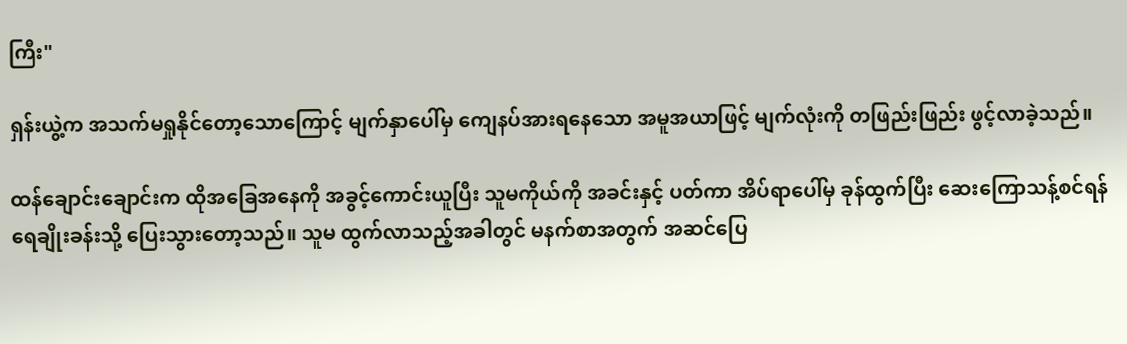ကြီး"

ရှန်းယွဲ့က အသက်မရှုနိုင်တော့သောကြောင့် မျက်နှာပေါ်မှ ကျေနပ်အားရနေသော အမူအယာဖြင့် မျက်လုံးကို တဖြည်းဖြည်း ဖွင့်လာခဲ့သည်။

ထန်ချောင်းချောင်းက ထိုအခြေအနေကို အခွင့်ကောင်းယူပြီး သူမကိုယ်ကို အခင်းနှင့် ပတ်ကာ အိပ်ရာပေါ်မှ ခုန်ထွက်ပြီး ဆေးကြောသန့်စင်ရန် ရေချိုးခန်းသို့ ပြေးသွားတော့သည်။ သူမ ထွက်လာသည့်အခါတွင် မနက်စာအတွက် အဆင်ပြေ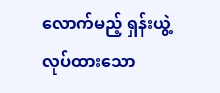လောက်မည့် ရှန်းယွဲ့ လုပ်ထားသော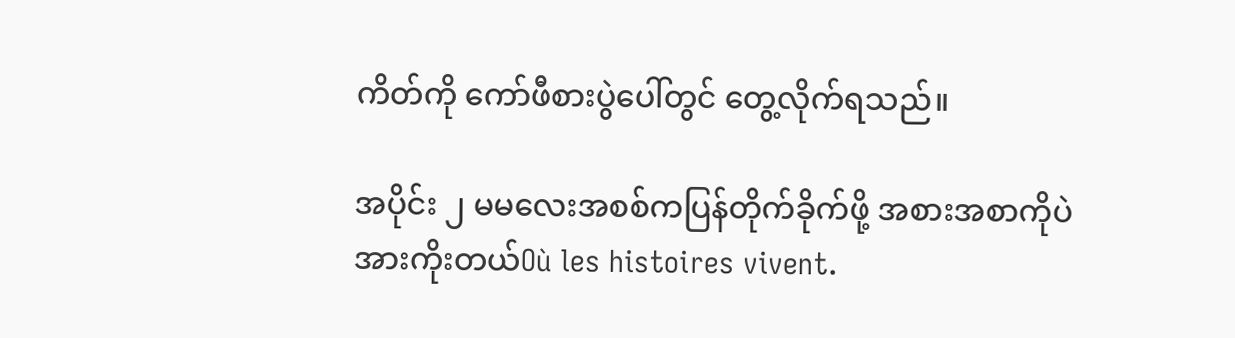ကိတ်ကို ကော်ဖီစားပွဲပေါ်တွင် တွေ့လိုက်ရသည်။

အပိုင်း ၂ မမလေးအစစ်ကပြန်တိုက်ခိုက်ဖို့ အစားအစာကိုပဲ အားကိုးတယ်Où les histoires vivent.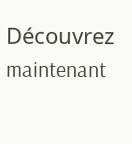Découvrez maintenant